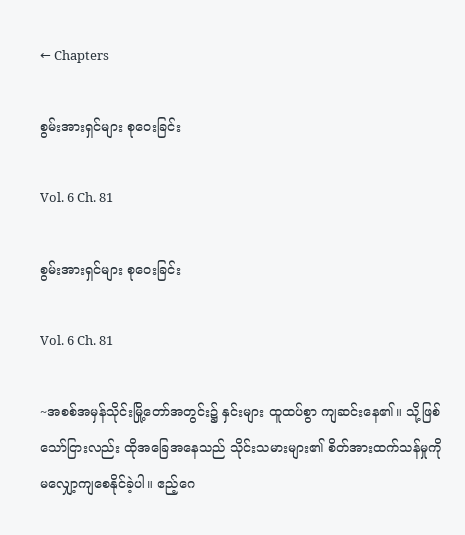← Chapters

စွမ်းအားရှင်များ စုဝေးခြင်း

Vol. 6 Ch. 81

စွမ်းအားရှင်များ စုဝေးခြင်း

Vol. 6 Ch. 81

~အစစ်အမှန်သိုင်းမြို့တော်အတွင်း၌ နှင်းများ ထူထပ်စွာ ကျဆင်းနေ၏။ သို့ဖြစ်သော်ငြားလည်း ထိုအခြေအနေသည် သိုင်းသမားများ၏ စိတ်အားထက်သန်မှုကို မလျှော့ကျစေနိုင်ခဲ့ပါ။ ဧည့်ဂေ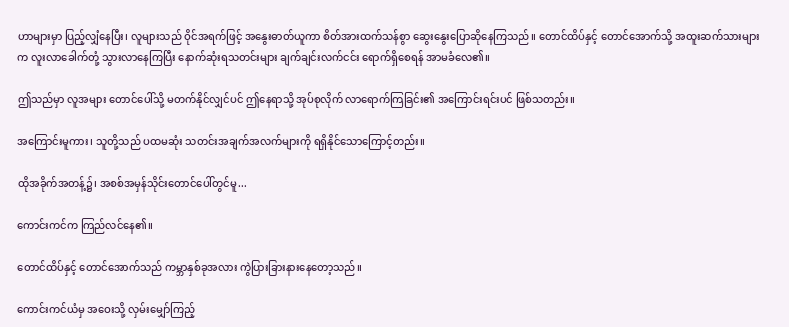ဟာများမှာ ပြည့်လျှံနေပြီး၊ လူများသည် ဝိုင်အရက်ဖြင့် အနွေးဓာတ်ယူကာ စိတ်အားထက်သန်စွာ ဆွေးနွေးပြောဆိုနေကြသည်။ တောင်ထိပ်နှင့် တောင်အောက်သို့ အထူးဆက်သားများက လူးလာခေါက်တုံ့ သွားလာနေကြပြီး နောက်ဆုံးရသတင်းများ ချက်ချင်းလက်ငင်း ရောက်ရှိစေရန် အာမခံလေ၏။

ဤသည်မှာ လူအများ တောင်ပေါ်သို့ မတက်နိုင်လျှင်ပင် ဤနေရာသို့ အုပ်စုလိုက် လာရောက်ကြခြင်း၏ အကြောင်းရင်းပင် ဖြစ်သတည်း။

အကြောင်းမူကား၊ သူတို့သည် ပထမဆုံး သတင်းအချက်အလက်များကို ရရှိနိုင်သောကြောင့်တည်း။

ထိုအခိုက်အတန့်၌၊ အစစ်အမှန်သိုင်းတောင်ပေါ်တွင်မူ...

ကောင်းကင်က ကြည်လင်နေ၏။

တောင်ထိပ်နှင့် တောင်အောက်သည် ကမ္ဘာနှစ်ခုအလား ကွဲပြားခြားနားနေတော့သည်။

ကောင်းကင်ယံမှ အဝေးသို့ လှမ်းမျှော်ကြည့်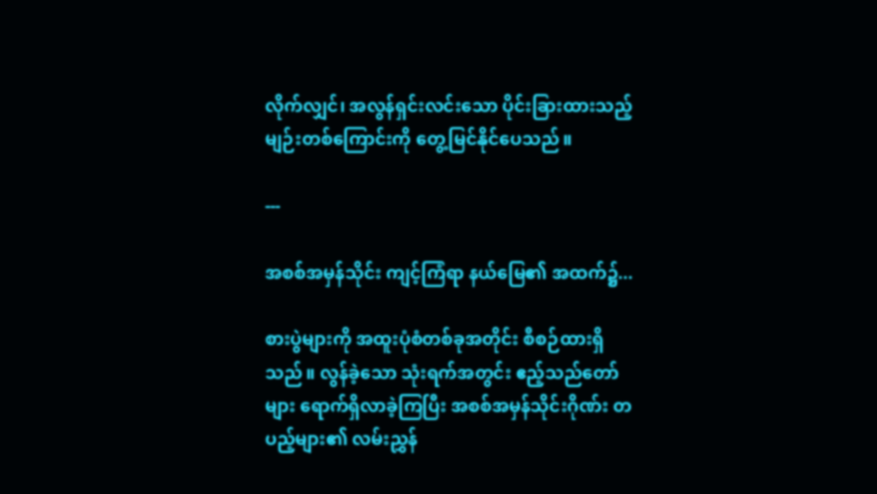လိုက်လျှင်၊ အလွန်ရှင်းလင်းသော ပိုင်းခြားထားသည့် မျဉ်းတစ်ကြောင်းကို တွေ့မြင်နိုင်ပေသည်။

---

အစစ်အမှန်သိုင်း ကျင့်ကြံရာ နယ်မြေ၏ အထက်၌...

စားပွဲများကို အထူးပုံစံတစ်ခုအတိုင်း စီစဉ်ထားရှိသည်။ လွန်ခဲ့သော သုံးရက်အတွင်း ဧည့်သည်တော်များ ရောက်ရှိလာခဲ့ကြပြီး အစစ်အမှန်သိုင်းဂိုဏ်း တပည့်များ၏ လမ်းညွှန်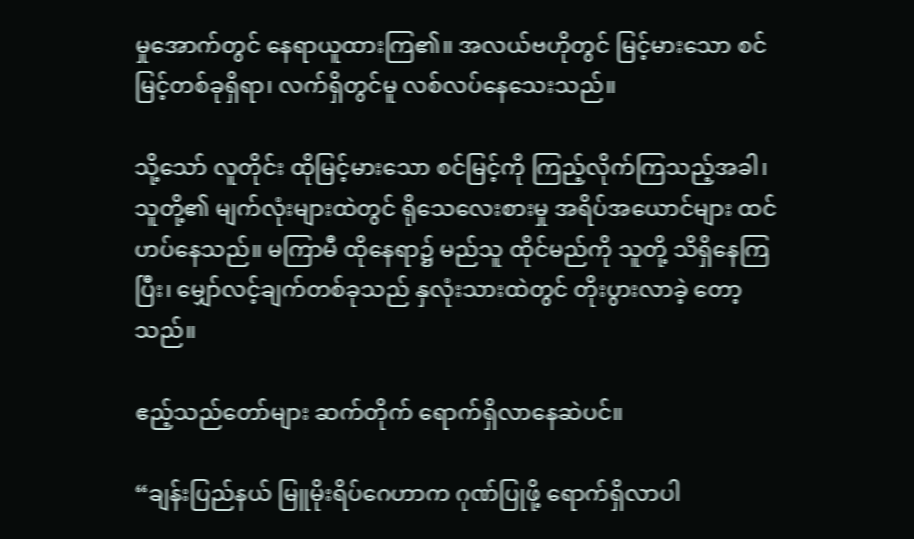မှုအောက်တွင် နေရာယူထားကြ၏။ အလယ်ဗဟိုတွင် မြင့်မားသော စင်မြင့်တစ်ခုရှိရာ၊ လက်ရှိတွင်မူ လစ်လပ်နေသေးသည်။

သို့သော် လူတိုင်း ထိုမြင့်မားသော စင်မြင့်ကို ကြည့်လိုက်ကြသည့်အခါ၊ သူတို့၏ မျက်လုံးများထဲတွင် ရိုသေလေးစားမှု အရိပ်အယောင်များ ထင်ဟပ်နေသည်။ မကြာမီ ထိုနေရာ၌ မည်သူ ထိုင်မည်ကို သူတို့ သိရှိနေကြပြီး၊ မျှော်လင့်ချက်တစ်ခုသည် နှလုံးသားထဲတွင် တိုးပွားလာခဲ့ တော့သည်။

ဧည့်သည်တော်များ ဆက်တိုက် ရောက်ရှိလာနေဆဲပင်။

“ချန်းပြည်နယ် မြူမိုးရိပ်ဂေဟာက ဂုဏ်ပြုဖို့ ရောက်ရှိလာပါ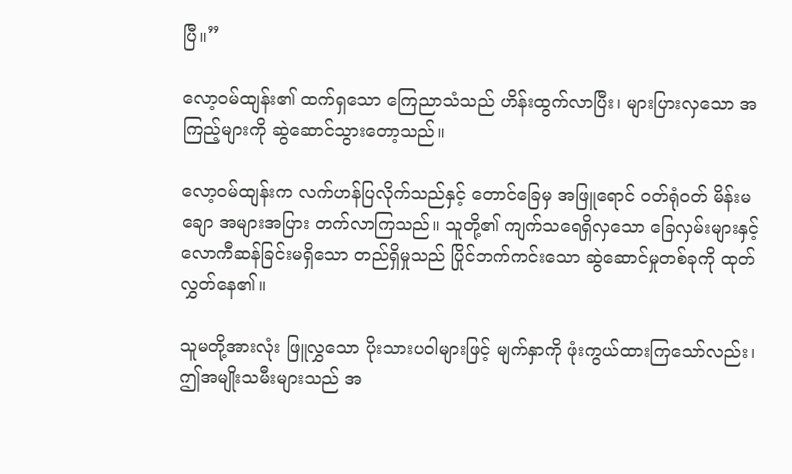ပြီ။”

လော့ဝမ်ထျန်း၏ ထက်ရှသော ကြေညာသံသည် ဟိန်းထွက်လာပြီး၊ များပြားလှသော အကြည့်များကို ဆွဲဆောင်သွားတော့သည်။

လော့ဝမ်ထျန်းက လက်ဟန်ပြလိုက်သည်နှင့် တောင်ခြေမှ အဖြူရောင် ဝတ်ရုံဝတ် မိန်းမချော အများအပြား တက်လာကြသည်။ သူတို့၏ ကျက်သရေရှိလှသော ခြေလှမ်းများနှင့် လောကီဆန်ခြင်းမရှိသော တည်ရှိမှုသည် ပြိုင်ဘက်ကင်းသော ဆွဲဆောင်မှုတစ်ခုကို ထုတ်လွှတ်နေ၏။

သူမတို့အားလုံး ဖြူလွှသော ပိုးသားပဝါများဖြင့် မျက်နှာကို ဖုံးကွယ်ထားကြသော်လည်း၊ ဤအမျိုးသမီးများသည် အ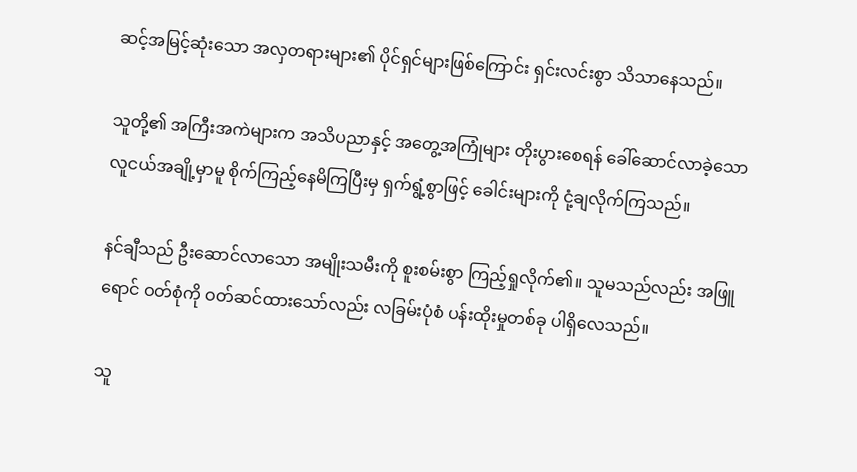ဆင့်အမြင့်ဆုံးသော အလှတရားများ၏ ပိုင်ရှင်များဖြစ်ကြောင်း ရှင်းလင်းစွာ သိသာနေသည်။

သူတို့၏ အကြီးအကဲများက အသိပညာနှင့် အတွေ့အကြုံများ တိုးပွားစေရန် ခေါ်ဆောင်လာခဲ့သော လူငယ်အချို့မှာမူ စိုက်ကြည့်နေမိကြပြီးမှ ရှက်ရွံ့စွာဖြင့် ခေါင်းများကို ငုံ့ချလိုက်ကြသည်။

နင်ချီသည် ဦးဆောင်လာသော အမျိုးသမီးကို စူးစမ်းစွာ ကြည့်ရှုလိုက်၏။ သူမသည်လည်း အဖြူရောင် ဝတ်စုံကို ဝတ်ဆင်ထားသော်လည်း လခြမ်းပုံစံ ပန်းထိုးမှုတစ်ခု ပါရှိလေသည်။

သူ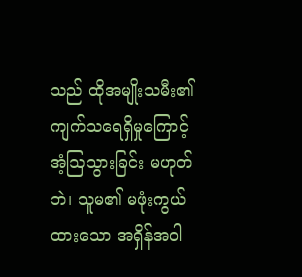သည် ထိုအမျိုးသမီး၏ ကျက်သရေရှိမှုကြောင့် အံ့ဩသွားခြင်း မဟုတ်ဘဲ၊ သူမ၏ မဖုံးကွယ်ထားသော အရှိန်အဝါ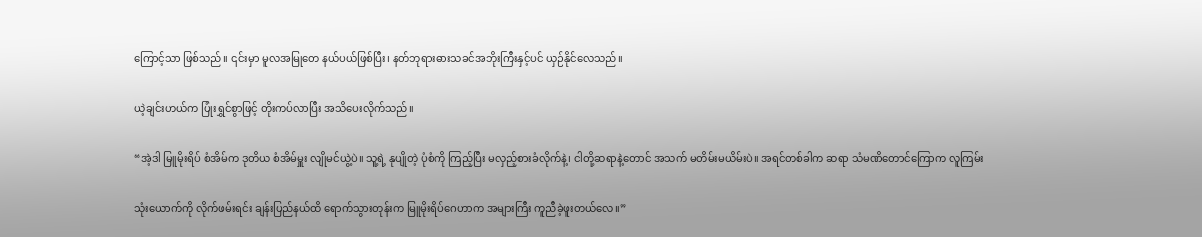ကြောင့်သာ ဖြစ်သည်။ ၎င်းမှာ မူလအမြုတေ နယ်ပယ်ဖြစ်ပြီး၊ နတ်ဘုရားဓားသခင်အဘိုးကြီးနှင့်ပင် ယှဉ်နိုင်လေသည်။

ယဲ့ချင်းဟယ်က ပြုံးရွှင်စွာဖြင့် တိုးကပ်လာပြီး အသိပေးလိုက်သည်။

“အဲ့ဒါ မြူမိုးရိပ် စံအိမ်က ဒုတိယ စံအိမ်မှူး လျိုမင်ယွဲ့ပဲ။ သူ့ရဲ့ နုပျိုတဲ့ ပုံစံကို ကြည့်ပြီး မလှည့်စားခံလိုက်နဲ့၊ ငါတို့ဆရာနဲ့တောင် အသက် မတိမ်းမယိမ်းပဲ။ အရင်တစ်ခါက ဆရာ သံမဏိတောင်ကြောက လူကြမ်း

သုံးယောက်ကို လိုက်ဖမ်းရင်း ချန်းပြည်နယ်ထိ ရောက်သွားတုန်းက မြူမိုးရိပ်ဂေဟာက အများကြီး ကူညီခဲ့ဖူးတယ်လေ။”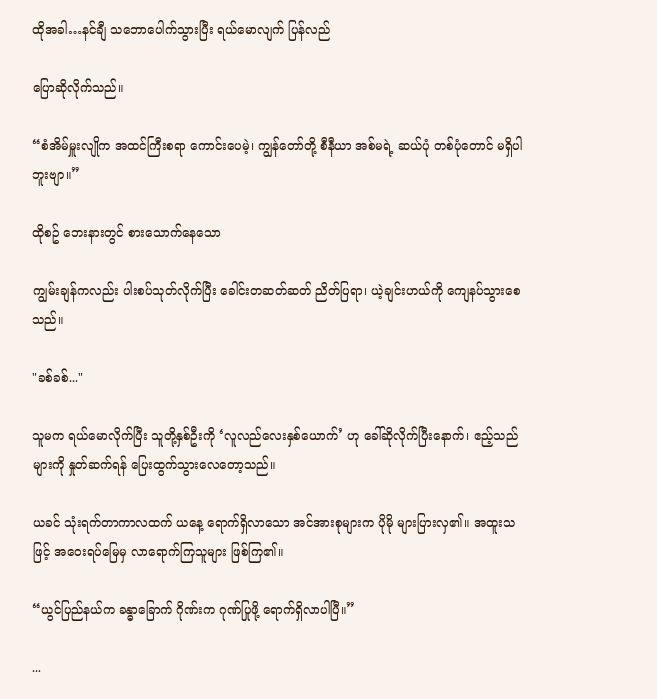ထိုအခါ…နင်ချီ သဘောပေါက်သွားပြီး ရယ်မောလျက် ပြန်လည်

ပြောဆိုလိုက်သည်။

“စံအိမ်မှူးလျိုက အထင်ကြီးစရာ ကောင်းပေမဲ့၊ ကျွန်တော်တို့ စီနီယာ အစ်မရဲ့ ဆယ်ပုံ တစ်ပုံတောင် မရှိပါဘူးဗျာ။”

ထိုစဥ် ဘေးနားတွင် စားသောက်နေသော

ကျွမ်းချန်ကလည်း ပါးစပ်သုတ်လိုက်ပြီး ခေါင်းတဆတ်ဆတ် ညိတ်ပြရာ၊ ယဲ့ချင်းဟယ်ကို ကျေနပ်သွားစေသည်။

"ခစ်ခစ်..."

သူမက ရယ်မောလိုက်ပြီး သူတို့နှစ်ဦးကို ‘လူလည်လေးနှစ်ယောက်’ ဟု ခေါ်ဆိုလိုက်ပြီးနောက်၊ ဧည့်သည်များကို နှုတ်ဆက်ရန် ပြေးထွက်သွားလေတော့သည်။

ယခင် သုံးရက်တာကာလထက် ယနေ့ ရောက်ရှိလာသော အင်အားစုများက ပိုမို များပြားလှ၏။ အထူးသဖြင့် အဝေးရပ်မြေမှ လာရောက်ကြသူများ ဖြစ်ကြ၏။

“ယွင်ပြည်နယ်က ခန္ဓာခြောက် ဂိုဏ်းက ဂုဏ်ပြုဖို့ ရောက်ရှိလာပါပြီ။”

...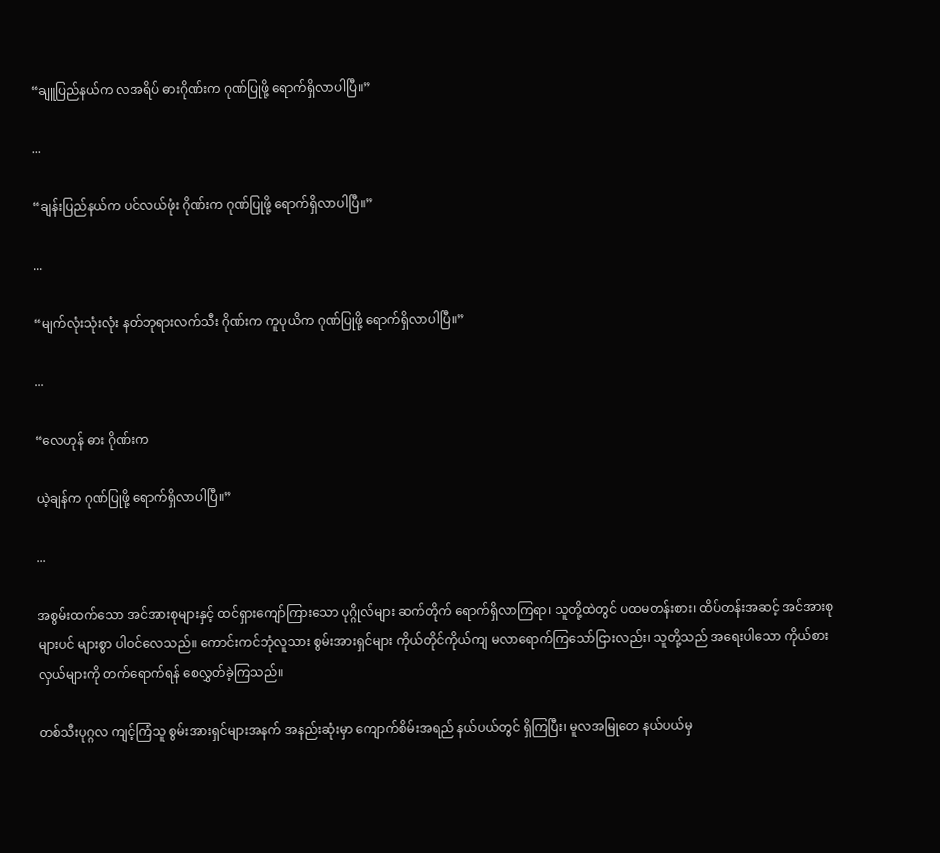“ချူပြည်နယ်က လအရိပ် ဓားဂိုဏ်းက ဂုဏ်ပြုဖို့ ရောက်ရှိလာပါပြီ။”

...

“ချန်းပြည်နယ်က ပင်လယ်ဖုံး ဂိုဏ်းက ဂုဏ်ပြုဖို့ ရောက်ရှိလာပါပြီ။”

...

“မျက်လုံးသုံးလုံး နတ်ဘုရားလက်သီး ဂိုဏ်းက ကူပုယိက ဂုဏ်ပြုဖို့ ရောက်ရှိလာပါပြီ။”

...

“လေဟုန် ဓား ဂိုဏ်းက

ယဲ့ချန်က ဂုဏ်ပြုဖို့ ရောက်ရှိလာပါပြီ။”

...

အစွမ်းထက်သော အင်အားစုများနှင့် ထင်ရှားကျော်ကြားသော ပုဂ္ဂိုလ်များ ဆက်တိုက် ရောက်ရှိလာကြရာ၊ သူတို့ထဲတွင် ပထမတန်းစား၊ ထိပ်တန်းအဆင့် အင်အားစုများပင် များစွာ ပါဝင်လေသည်။ ကောင်းကင်ဘုံလူသား စွမ်းအားရှင်များ ကိုယ်တိုင်ကိုယ်ကျ မလာရောက်ကြသော်ငြားလည်း၊ သူတို့သည် အရေးပါသော ကိုယ်စားလှယ်များကို တက်ရောက်ရန် စေလွှတ်ခဲ့ကြသည်။

တစ်သီးပုဂ္ဂလ ကျင့်ကြံသူ စွမ်းအားရှင်များအနက် အနည်းဆုံးမှာ ကျောက်စိမ်းအရည် နယ်ပယ်တွင် ရှိကြပြီး၊ မူလအမြုတေ နယ်ပယ်မှ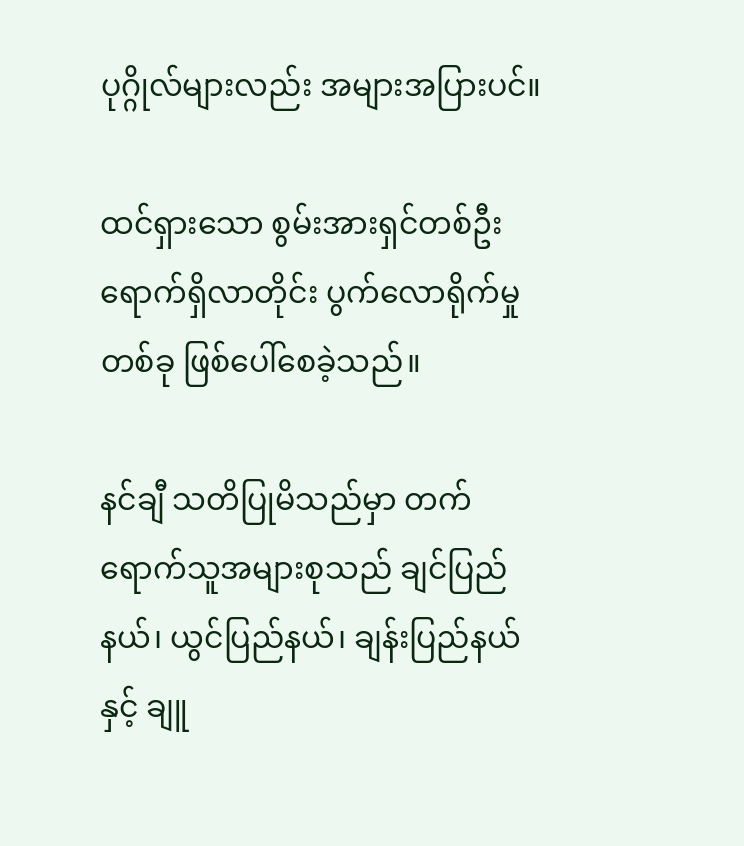ပုဂ္ဂိုလ်များလည်း အများအပြားပင်။

ထင်ရှားသော စွမ်းအားရှင်တစ်ဦး ရောက်ရှိလာတိုင်း ပွက်လောရိုက်မှုတစ်ခု ဖြစ်ပေါ်စေခဲ့သည်။

နင်ချီ သတိပြုမိသည်မှာ တက်ရောက်သူအများစုသည် ချင်ပြည်နယ်၊ ယွင်ပြည်နယ်၊ ချန်းပြည်နယ်နှင့် ချူ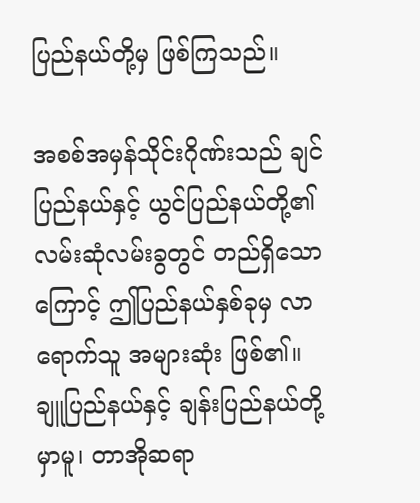ပြည်နယ်တို့မှ ဖြစ်ကြသည်။

အစစ်အမှန်သိုင်းဂိုဏ်းသည် ချင်ပြည်နယ်နှင့် ယွင်ပြည်နယ်တို့၏ လမ်းဆုံလမ်းခွတွင် တည်ရှိသောကြောင့် ဤပြည်နယ်နှစ်ခုမှ လာရောက်သူ အများဆုံး ဖြစ်၏။ ချူပြည်နယ်နှင့် ချန်းပြည်နယ်တို့မှာမူ၊ တာအိုဆရာ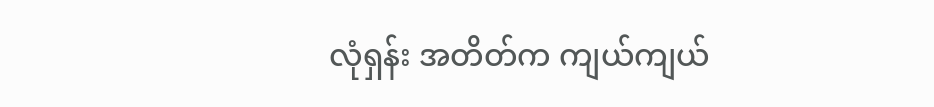လုံရှန်း အတိတ်က ကျယ်ကျယ်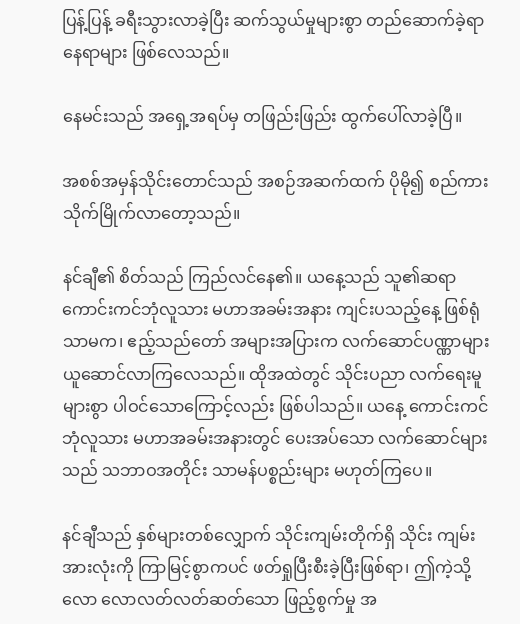ပြန့်ပြန့် ခရီးသွားလာခဲ့ပြီး ဆက်သွယ်မှုများစွာ တည်ဆောက်ခဲ့ရာ နေရာများ ဖြစ်လေသည်။

နေမင်းသည် အရှေ့အရပ်မှ တဖြည်းဖြည်း ထွက်ပေါ်လာခဲ့ပြီ။

အစစ်အမှန်သိုင်းတောင်သည် အစဉ်အဆက်ထက် ပိုမို၍ စည်ကားသိုက်မြိုက်လာတော့သည်။

နင်ချီ၏ စိတ်သည် ကြည်လင်နေ၏။ ယနေ့သည် သူ၏ဆရာ ကောင်းကင်ဘုံလူသား မဟာအခမ်းအနား ကျင်းပသည့်နေ့ ဖြစ်ရုံသာမက၊ ဧည့်သည်တော် အများအပြားက လက်ဆောင်ပဏ္ဏာများ ယူဆောင်လာကြလေသည်။ ထိုအထဲတွင် သိုင်းပညာ လက်ရေးမူများစွာ ပါဝင်သောကြောင့်လည်း ဖြစ်ပါသည်။ ယနေ့ ကောင်းကင်ဘုံလူသား မဟာအခမ်းအနားတွင် ပေးအပ်သော လက်ဆောင်များသည် သဘာဝအတိုင်း သာမန်ပစ္စည်းများ မဟုတ်ကြပေ။

နင်ချီသည် နှစ်များတစ်လျှောက် သိုင်းကျမ်းတိုက်ရှိ သိုင်း ကျမ်းအားလုံးကို ကြာမြင့်စွာကပင် ဖတ်ရှုပြီးစီးခဲ့ပြီးဖြစ်ရာ၊ ဤကဲ့သို့ လော လောလတ်လတ်ဆတ်သော ဖြည့်စွက်မှု အ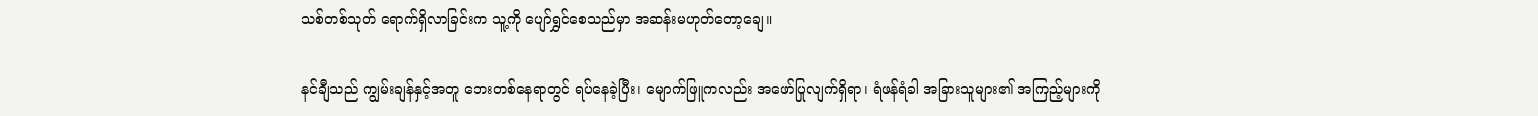သစ်တစ်သုတ် ရောက်ရှိလာခြင်းက သူ့ကို ပျော်ရွှင်စေသည်မှာ အဆန်းမဟုတ်တော့ချေ။

နင်ချီသည် ကျွမ်းချန်နှင့်အတူ ဘေးတစ်နေရာတွင် ရပ်နေခဲ့ပြီး၊ မျောက်ဖြူကလည်း အဖော်ပြုလျက်ရှိရာ၊ ရံဖန်ရံခါ အခြားသူများ၏ အကြည့်များကို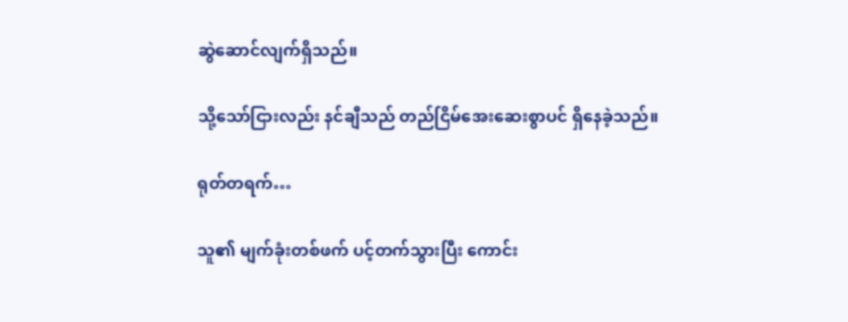ဆွဲဆောင်လျက်ရှိသည်။

သို့သော်ငြားလည်း နင်ချီသည် တည်ငြိမ်အေးဆေးစွာပင် ရှိနေခဲ့သည်။

ရုတ်တရက်…

သူ၏ မျက်ခုံးတစ်ဖက် ပင့်တက်သွားပြီး ကောင်း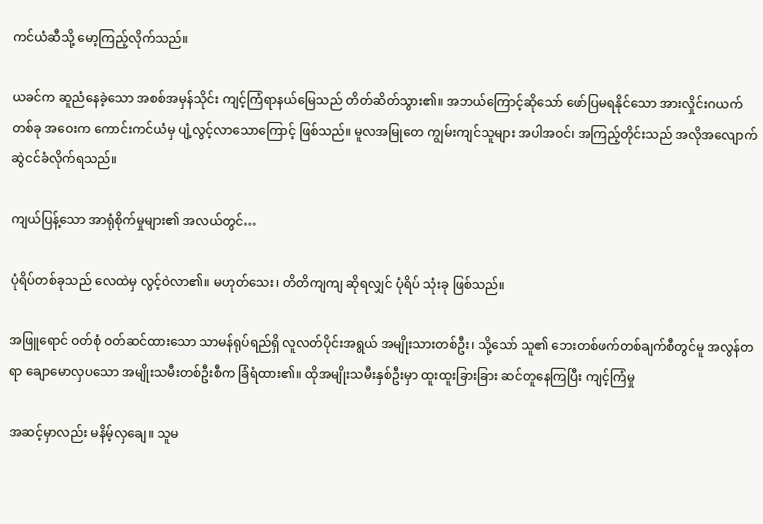ကင်ယံဆီသို့ မော့ကြည့်လိုက်သည်။

ယခင်က ဆူညံနေခဲ့သော အစစ်အမှန်သိုင်း ကျင့်ကြံရာနယ်မြေသည် တိတ်ဆိတ်သွား၏။ အဘယ်ကြောင့်ဆိုသော် ဖော်ပြမရနိုင်သော အားလှိုင်းဂယက်တစ်ခု အဝေးက ကောင်းကင်ယံမှ ပျံ့လွင့်လာသောကြောင့် ဖြစ်သည်။ မူလအမြုတေ ကျွမ်းကျင်သူများ အပါအဝင်၊ အကြည့်တိုင်းသည် အလိုအလျောက် ဆွဲငင်ခံလိုက်ရသည်။

ကျယ်ပြန့်သော အာရုံစိုက်မှုများ၏ အလယ်တွင်…

ပုံရိပ်တစ်ခုသည် လေထဲမှ လွင့်ဝဲလာ၏။ မဟုတ်သေး၊ တိတိကျကျ ဆိုရလျှင် ပုံရိပ် သုံးခု ဖြစ်သည်။

အဖြူရောင် ဝတ်စုံ ဝတ်ဆင်ထားသော သာမန်ရုပ်ရည်ရှိ လူလတ်ပိုင်းအရွယ် အမျိုးသားတစ်ဦး၊ သို့သော် သူ၏ ဘေးတစ်ဖက်တစ်ချက်စီတွင်မူ အလွန်တရာ ချောမောလှပသော အမျိုးသမီးတစ်ဦးစီက ခြံရံထား၏။ ထိုအမျိုးသမီးနှစ်ဦးမှာ ထူးထူးခြားခြား ဆင်တူနေကြပြီး ကျင့်ကြံမှု

အဆင့်မှာလည်း မနိမ့်လှချေ။ သူမ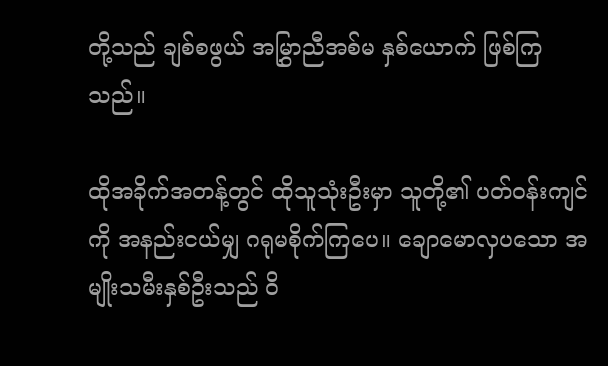တို့သည် ချစ်စဖွယ် အမြွှာညီအစ်မ နှစ်ယောက် ဖြစ်ကြသည်။

ထိုအခိုက်အတန့်တွင် ထိုသူသုံးဦးမှာ သူတို့၏ ပတ်ဝန်းကျင်ကို အနည်းငယ်မျှ ဂရုမစိုက်ကြပေ။ ချောမောလှပသော အမျိုးသမီးနှစ်ဦးသည် ဝိ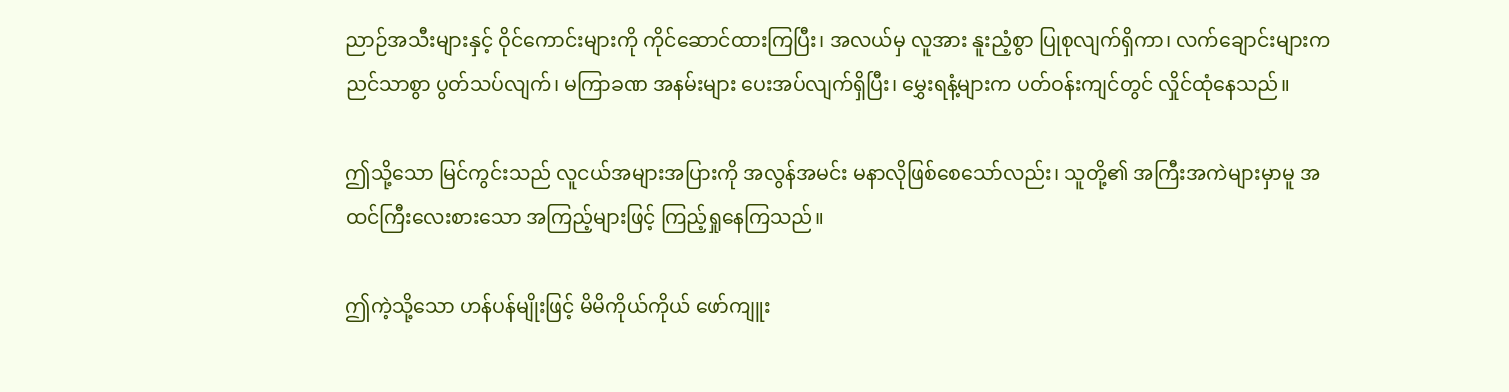ညာဉ်အသီးများနှင့် ဝိုင်ကောင်းများကို ကိုင်ဆောင်ထားကြပြီး၊ အလယ်မှ လူအား နူးညံ့စွာ ပြုစုလျက်ရှိကာ၊ လက်ချောင်းများက ညင်သာစွာ ပွတ်သပ်လျက်၊ မကြာခဏ အနမ်းများ ပေးအပ်လျက်ရှိပြီး၊ မွှေးရနံ့များက ပတ်ဝန်းကျင်တွင် လှိုင်ထုံနေသည်။

ဤသို့သော မြင်ကွင်းသည် လူငယ်အများအပြားကို အလွန်အမင်း မနာလိုဖြစ်စေသော်လည်း၊ သူတို့၏ အကြီးအကဲများမှာမူ အထင်ကြီးလေးစားသော အကြည့်များဖြင့် ကြည့်ရှုနေကြသည်။

ဤကဲ့သို့သော ဟန်ပန်မျိုးဖြင့် မိမိကိုယ်ကိုယ် ဖော်ကျူး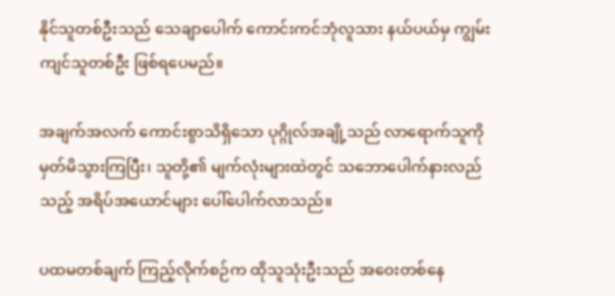နိုင်သူတစ်ဦးသည် သေချာပေါက် ကောင်းကင်ဘုံလူသား နယ်ပယ်မှ ကျွမ်းကျင်သူတစ်ဦး ဖြစ်ရပေမည်။

အချက်အလက် ကောင်းစွာသိရှိသော ပုဂ္ဂိုလ်အချို့သည် လာရောက်သူကို မှတ်မိသွားကြပြီး၊ သူတို့၏ မျက်လုံးများထဲတွင် သဘောပေါက်နားလည်သည့် အရိပ်အယောင်များ ပေါ်ပေါက်လာသည်။

ပထမတစ်ချက် ကြည့်လိုက်စဉ်က ထိုသူသုံးဦးသည် အဝေးတစ်နေ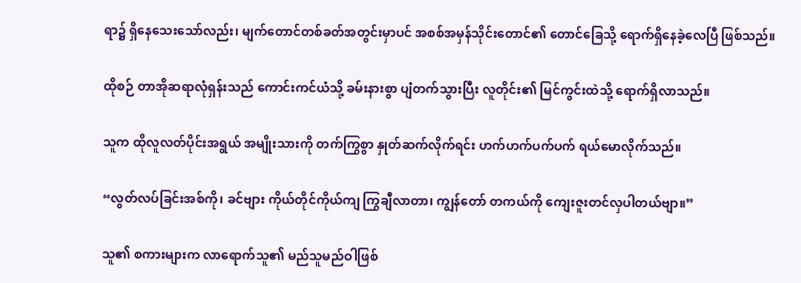ရာ၌ ရှိနေသေးသော်လည်း၊ မျက်တောင်တစ်ခတ်အတွင်းမှာပင် အစစ်အမှန်သိုင်းတောင်၏ တောင်ခြေသို့ ရောက်ရှိနေခဲ့လေပြီ ဖြစ်သည်။

ထိုစဉ် တာအိုဆရာလုံရှန်းသည် ကောင်းကင်ယံသို့ ခမ်းနားစွာ ပျံတက်သွားပြီး လူတိုင်း၏ မြင်ကွင်းထဲသို့ ရောက်ရှိလာသည်။

သူက ထိုလူလတ်ပိုင်းအရွယ် အမျိုးသားကို တက်ကြွစွာ နှုတ်ဆက်လိုက်ရင်း ဟက်ဟက်ပက်ပက် ရယ်မောလိုက်သည်။

“လွတ်လပ်ခြင်းအစ်ကို၊ ခင်ဗျား ကိုယ်တိုင်ကိုယ်ကျ ကြွချီလာတာ၊ ကျွန်တော် တကယ်ကို ကျေးဇူးတင်လှပါတယ်ဗျာ။”

သူ၏ စကားများက လာရောက်သူ၏ မည်သူမည်ဝါဖြစ်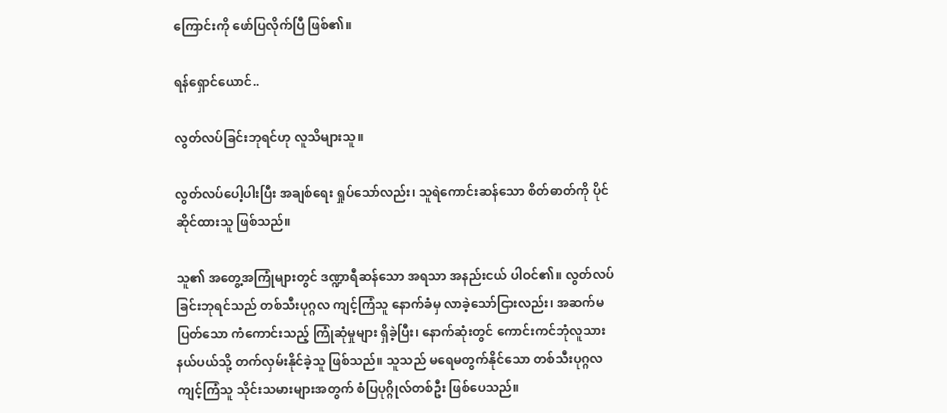ကြောင်းကို ဖော်ပြလိုက်ပြီ ဖြစ်၏။

ရန်ရှောင်ယောင်..

လွတ်လပ်ခြင်းဘုရင်ဟု လူသိများသူ။

လွတ်လပ်ပေါ့ပါးပြီး အချစ်ရေး ရှုပ်‌သော်လည်း၊ သူရဲကောင်းဆန်သော စိတ်ဓာတ်ကို ပိုင်ဆိုင်ထားသူ ဖြစ်သည်။

သူ၏ အတွေ့အကြုံများတွင် ဒဏ္ဍာရီဆန်သော အရသာ အနည်းငယ် ပါဝင်၏။ လွတ်လပ်ခြင်းဘုရင်သည် တစ်သီးပုဂ္ဂလ ကျင့်ကြံသူ နောက်ခံမှ လာခဲ့သော်ငြားလည်း၊ အဆက်မပြတ်သော ကံကောင်းသည့် ကြုံဆုံမှုများ ရှိခဲ့ပြီး၊ နောက်ဆုံးတွင် ကောင်းကင်ဘုံလူသား နယ်ပယ်သို့ တက်လှမ်းနိုင်ခဲ့သူ ဖြစ်သည်။ သူသည် မရေမတွက်နိုင်သော တစ်သီးပုဂ္ဂလ ကျင့်ကြံသူ သိုင်းသမားများအတွက် စံပြပုဂ္ဂိုလ်တစ်ဦး ဖြစ်ပေသည်။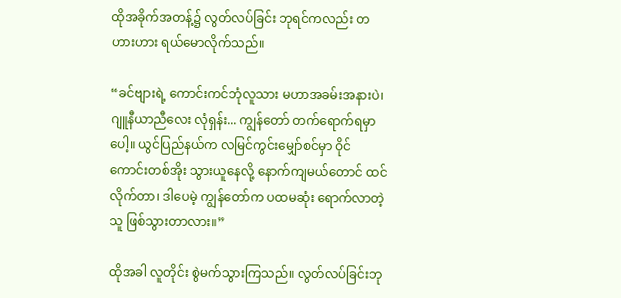ထိုအခိုက်အတန့်၌ လွတ်လပ်ခြင်း ဘုရင်ကလည်း တဟားဟား ရယ်မောလိုက်သည်။

“ခင်ဗျားရဲ့ ကောင်းကင်ဘုံလူသား မဟာအခမ်းအနားပဲ၊ ဂျူနီယာညီလေး လုံရှန်း... ကျွန်တော် တက်ရောက်ရမှာပေါ့။ ယွင်ပြည်နယ်က လမြင်ကွင်းမျှော်စင်မှာ ဝိုင်ကောင်းတစ်အိုး သွားယူနေလို့ နောက်ကျမယ်တောင် ထင်လိုက်တာ၊ ဒါပေမဲ့ ကျွန်တော်က ပထမဆုံး ရောက်လာတဲ့သူ ဖြစ်သွားတာလား။”

ထိုအခါ လူတိုင်း စွဲမက်သွားကြသည်။ လွတ်လပ်ခြင်းဘု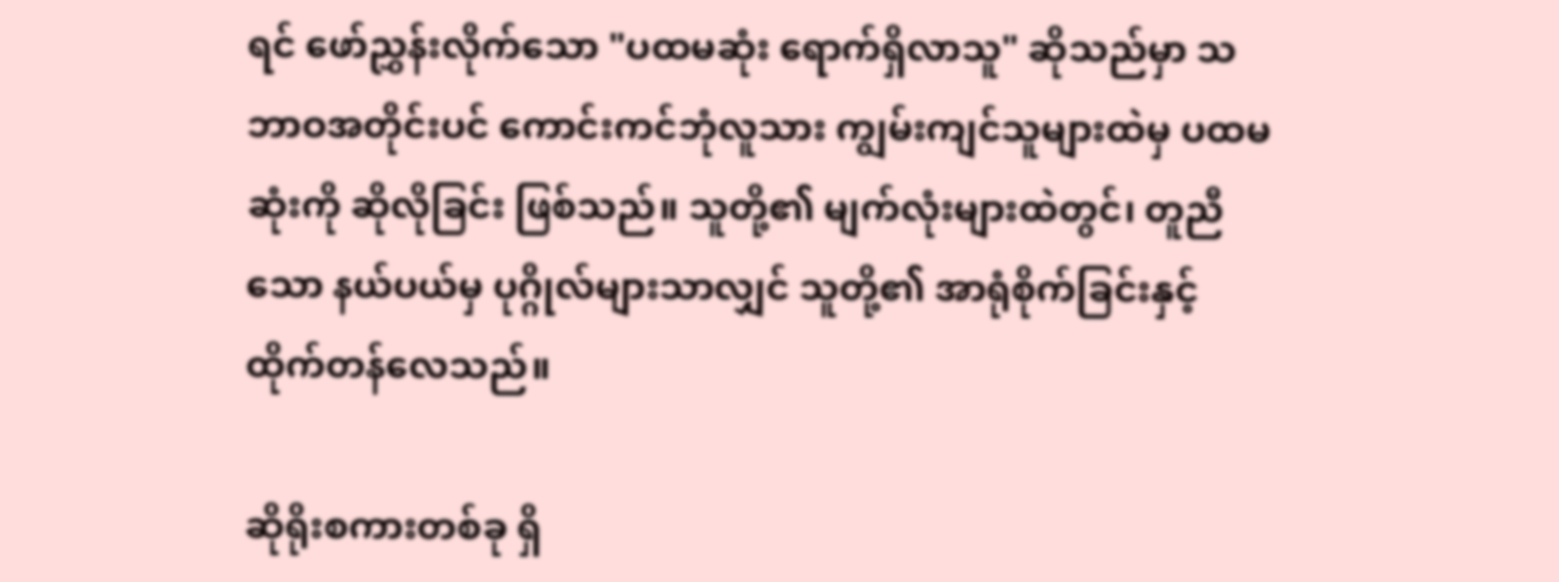ရင် ဖော်ညွှန်းလိုက်သော "ပထမဆုံး ရောက်ရှိလာသူ" ဆိုသည်မှာ သဘာဝအတိုင်းပင် ကောင်းကင်ဘုံလူသား ကျွမ်းကျင်သူများထဲမှ ပထမဆုံးကို ဆိုလိုခြင်း ဖြစ်သည်။ သူတို့၏ မျက်လုံးများထဲတွင်၊ တူညီသော နယ်ပယ်မှ ပုဂ္ဂိုလ်များသာလျှင် သူတို့၏ အာရုံစိုက်ခြင်းနှင့် ထိုက်တန်လေသည်။

ဆိုရိုးစကားတစ်ခု ရှိ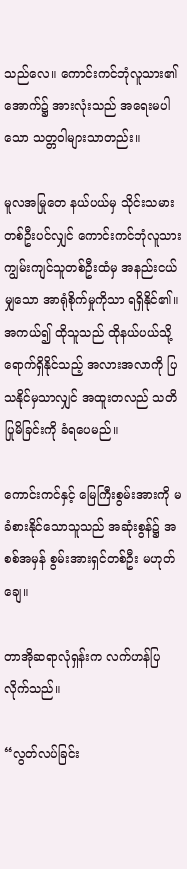သည်လေ။ ကောင်းကင်ဘုံလူသား၏ အောက်၌ အားလုံးသည် အရေးမပါသော သတ္တဝါများသာတည်း။

မူလအမြုတေ နယ်ပယ်မှ သိုင်းသမားတစ်ဦးပင်လျှင် ကောင်းကင်ဘုံလူသား ကျွမ်းကျင်သူတစ်ဦးထံမှ အနည်းငယ်မျှသော အာရုံစိုက်မှုကိုသာ ရရှိနိုင်၏။ အကယ်၍ ထိုသူသည် ထိုနယ်ပယ်သို့ ရောက်ရှိနိုင်သည့် အလားအလာကို ပြသနိုင်မှသာလျှင် အထူးတလည် သတိပြုမိခြင်းကို ခံရပေမည်။

ကောင်းကင်နှင့် မြေကြီးစွမ်းအားကို မခံစားနိုင်သောသူသည် အဆုံးစွန်၌ အစစ်အမှန် စွမ်းအားရှင်တစ်ဦး မဟုတ်ချေ။

တာအိုဆရာလုံရှန်းက လက်ဟန်ပြလိုက်သည်။

“လွတ်လပ်ခြင်း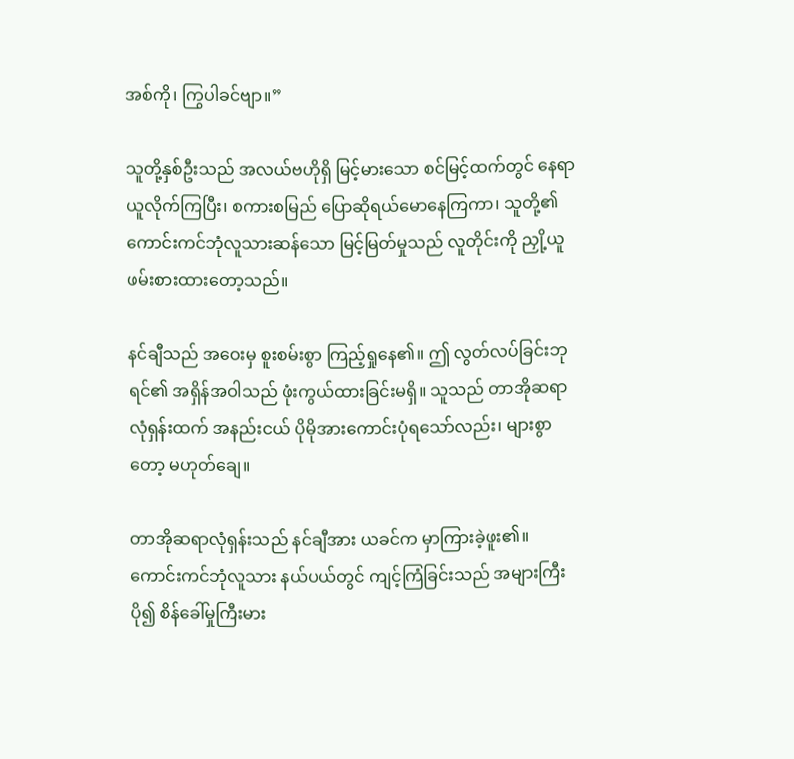အစ်ကို၊ ကြွပါခင်ဗျာ။”

သူတို့နှစ်ဦးသည် အလယ်ဗဟိုရှိ မြင့်မားသော စင်မြင့်ထက်တွင် နေရာယူလိုက်ကြပြီး၊ စကားစမြည် ပြောဆိုရယ်မောနေကြကာ၊ သူတို့၏ ကောင်းကင်ဘုံလူသားဆန်သော မြင့်မြတ်မှုသည် လူတိုင်းကို ညှို့ယူဖမ်းစားထားတော့သည်။

နင်ချီသည် အဝေးမှ စူးစမ်းစွာ ကြည့်ရှုနေ၏။ ဤ လွတ်လပ်ခြင်းဘုရင်၏ အရှိန်အဝါသည် ဖုံးကွယ်ထားခြင်းမရှိ။ သူသည် တာအိုဆရာလုံရှန်းထက် အနည်းငယ် ပိုမိုအားကောင်းပုံရသော်လည်း၊ များစွာတော့ မဟုတ်ချေ။

တာအိုဆရာလုံရှန်းသည် နင်ချီအား ယခင်က မှာကြားခဲ့ဖူး၏။ ကောင်းကင်ဘုံလူသား နယ်ပယ်တွင် ကျင့်ကြံခြင်းသည် အများကြီး ပို၍ စိန်ခေါ်မှုကြီးမား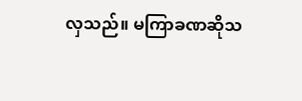လှသည်။ မကြာခဏဆိုသ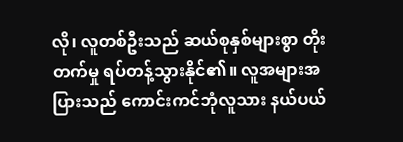လို၊ လူတစ်ဦးသည် ဆယ်စုနှစ်များစွာ တိုးတက်မှု ရပ်တန့်သွားနိုင်၏။ လူအများအပြားသည် ကောင်းကင်ဘုံလူသား နယ်ပယ်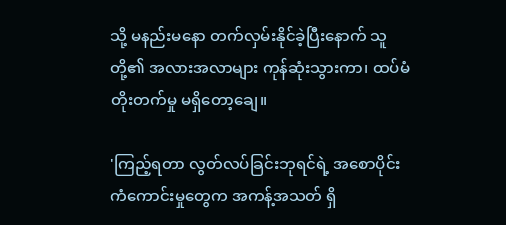သို့ မနည်းမနော တက်လှမ်းနိုင်ခဲ့ပြီးနောက် သူတို့၏ အလားအလာများ ကုန်ဆုံးသွားကာ၊ ထပ်မံ တိုးတက်မှု မရှိတော့ချေ။

'ကြည့်ရတာ လွတ်လပ်ခြင်းဘုရင်ရဲ့ အစောပိုင်း ကံကောင်းမှုတွေက အကန့်အသတ် ရှိ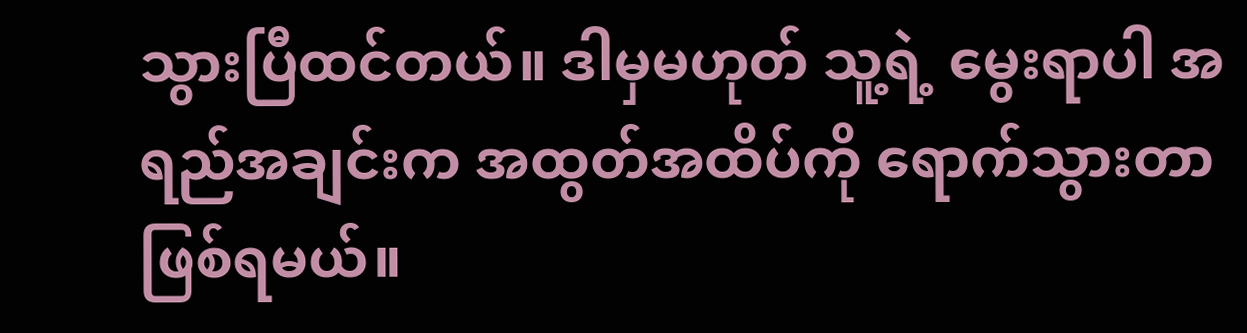သွားပြီထင်တယ်။ ဒါမှမဟုတ် သူ့ရဲ့ မွေးရာပါ အရည်အချင်းက အထွတ်အထိပ်ကို ရောက်သွားတာ ဖြစ်ရမယ်။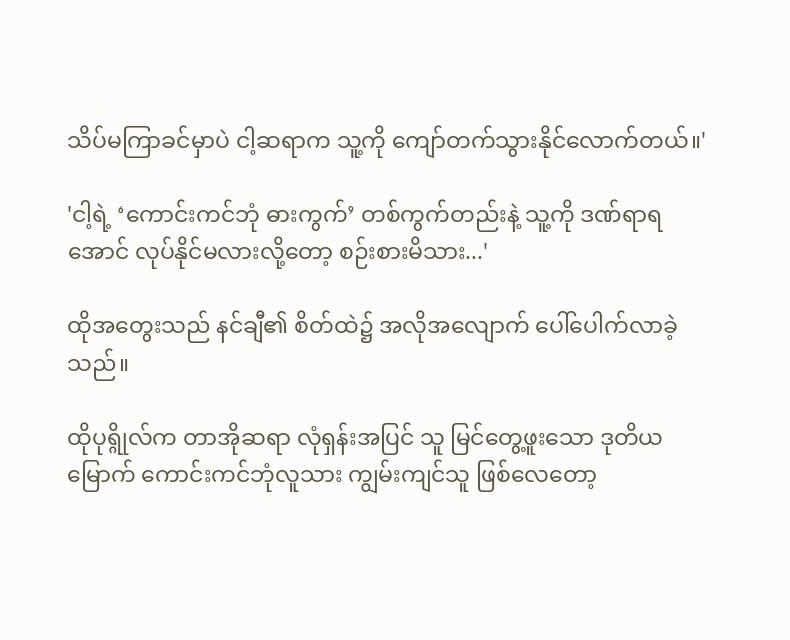သိပ်မကြာခင်မှာပဲ ငါ့ဆရာက သူ့ကို ကျော်တက်သွားနိုင်လောက်တယ်။'

'ငါ့ရဲ့ ‘ကောင်းကင်ဘုံ ဓားကွက်’ တစ်ကွက်တည်းနဲ့ သူ့ကို ဒဏ်ရာရအောင် လုပ်နိုင်မလားလို့တော့ စဉ်းစားမိသား...'

ထိုအတွေးသည် နင်ချီ၏ စိတ်ထဲ၌ အလိုအလျောက် ပေါ်ပေါက်လာခဲ့သည်။

ထိုပုရ္ဂိုလ်က တာအိုဆရာ လုံရှန်းအပြင် သူ မြင်တွေ့ဖူးသော ဒုတိယမြောက် ကောင်းကင်ဘုံလူသား ကျွမ်းကျင်သူ ဖြစ်လေတော့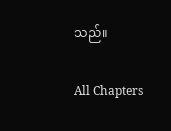သည်။

All Chapters